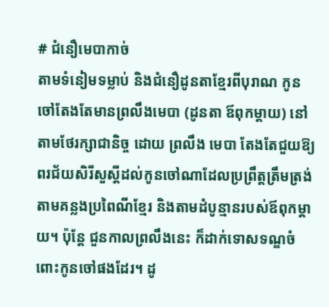# ជំនឿមេបាកាច់
តាមទំនៀមទម្លាប់ និងជំនឿដូនតាខ្មែរពីបុរាណ កូនចៅតែងតែមានព្រលឹងមេបា (ដូនតា ឪពុកម្តាយ) នៅតាមថែរក្សាជានិច្ច ដោយ ព្រលឹង មេបា តែងតែជួយឱ្យពរជ័យសិរីសួស្តីដល់កូនចៅណាដែលប្រព្រឹត្តត្រឹមត្រង់តាមគន្លងប្រពៃណីខ្មែរ និងតាមដំបូន្មានរបស់ឪពុកម្តាយ។ ប៉ុន្តែ ជួនកាលព្រលឹងនេះ ក៏ដាក់ទោសទណ្ឌចំពោះកូនចៅផងដែរ។ ដូ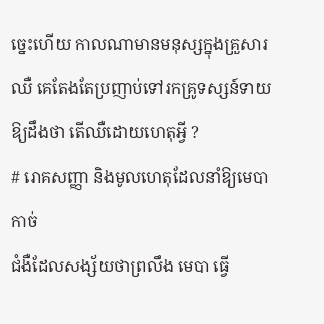ច្នេះហើយ កាលណាមានមនុស្សក្នុងគ្រួសារឈឺ គេតែងតែប្រញាប់ទៅរកគ្រូទស្សន៍ទាយឱ្យដឹងថា តើឈឺដោយហេតុអ្វី ?
# រោគសញ្ញា និងមូលហេតុដែលនាំឱ្យមេបាកាច់
ជំងឺដែលសង្ស័យថាព្រលឹង មេបា ធ្វើ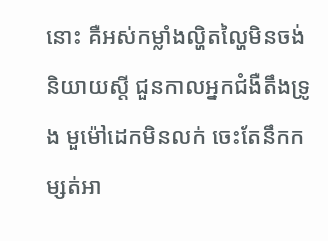នោះ គឺអស់កម្លាំងល្ហិតល្ហៃមិនចង់និយាយស្តី ជួនកាលអ្នកជំងឺតឹងទ្រូង មួម៉ៅដេកមិនលក់ ចេះតែនឹកកម្សត់អា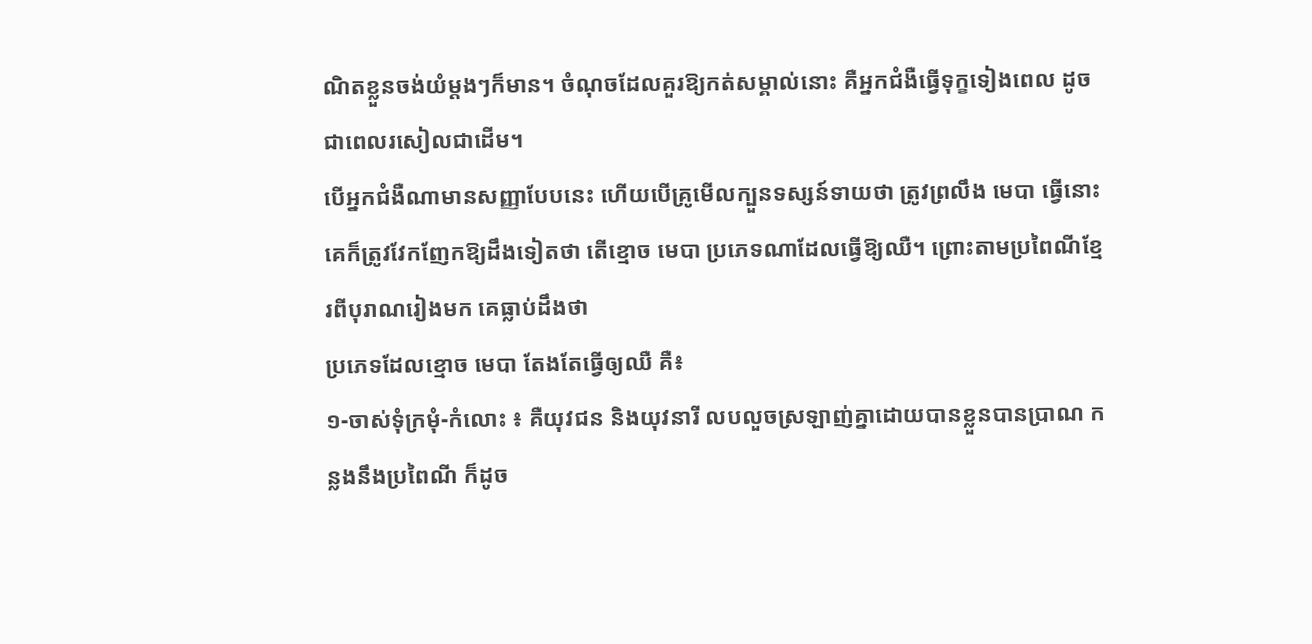ណិតខ្លួនចង់យំម្តងៗក៏មាន។ ចំណុចដែលគួរឱ្យកត់សម្គាល់នោះ គឺអ្នកជំងឺធ្វើទុក្ខទៀងពេល ដូចជាពេលរសៀលជាដើម។
បើអ្នកជំងឺណាមានសញ្ញាបែបនេះ ហើយបើគ្រូមើលក្បួនទស្សន៍ទាយថា ត្រូវព្រលឹង មេបា ធ្វើនោះ គេក៏ត្រូវវែកញែកឱ្យដឹងទៀតថា តើខ្មោច មេបា ប្រភេទណាដែលធ្វើឱ្យឈឺ។ ព្រោះតាមប្រពៃណីខ្មែរពីបុរាណរៀងមក គេធ្លាប់ដឹងថា
ប្រភេទដែលខ្មោច មេបា តែងតែធ្វើឲ្យឈឺ គឺ៖
១-ចាស់ទុំក្រមុំ-កំលោះ ៖ គឺយុវជន និងយុវនារី លបលួចស្រឡាញ់គ្នាដោយបានខ្លួនបានប្រាណ កន្លងនឹងប្រពៃណី ក៏ដូច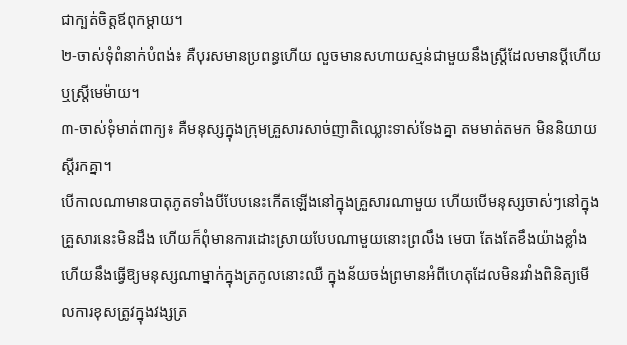ជាក្បត់ចិត្តឪពុកម្តាយ។
២-ចាស់ទុំពំនាក់បំពង់៖ គឺបុរសមានប្រពន្ធហើយ លួចមានសហាយស្មន់ជាមួយនឹងស្ត្រីដែលមានប្តីហើយ ឬស្ត្រីមេម៉ាយ។
៣-ចាស់ទុំមាត់ពាក្យ៖ គឺមនុស្សក្នុងក្រុមគ្រួសារសាច់ញាតិឈ្លោះទាស់ទែងគ្នា តមមាត់តមក មិននិយាយស្តីរកគ្នា។
បើកាលណាមានបាតុភូតទាំងបីបែបនេះកើតឡើងនៅក្នុងគ្រួសារណាមួយ ហើយបើមនុស្សចាស់ៗនៅក្នុងគ្រួសារនេះមិនដឹង ហើយក៏ពុំមានការដោះស្រាយបែបណាមួយនោះព្រលឹង មេបា តែងតែខឹងយ៉ាងខ្លាំង ហើយនឹងធ្វើឱ្យមនុស្សណាម្នាក់ក្នុងត្រកូលនោះឈឺ ក្នុងន័យចង់ព្រមានអំពីហេតុដែលមិនរវាំងពិនិត្យមើលការខុសត្រូវក្នុងវង្សត្រ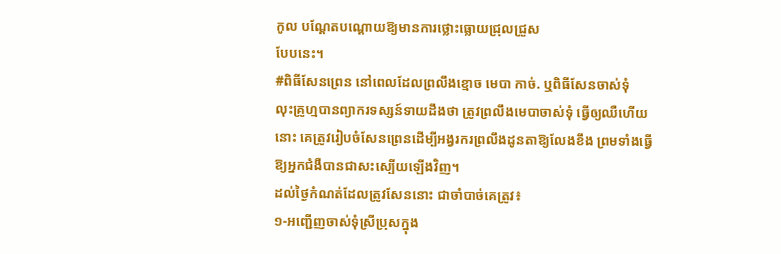កូល បណ្តែតបណ្តោយឱ្យមានការថ្លោះធ្លោយជ្រុលជ្រួស
បែបនេះ។
#ពិធីសែនព្រេន នៅពេលដែលព្រលឹងខ្មោច មេបា កាច់. ឬពិធីសែនចាស់ទុំ
លុះគ្រូហ្មបានព្យាករទស្សន៍ទាយដឹងថា ត្រូវព្រលឹងមេបាចាស់ទុំ ធ្វើឲ្យឈឺហើយនោះ គេត្រូវរៀបចំសែនព្រេនដើម្បីអង្វរករព្រលឹងដូនតាឱ្យលែងខឹង ព្រមទាំងធ្វើឱ្យអ្នកជំងឺបានជាសះស្បើយឡើងវិញ។
ដល់ថ្ងៃកំណត់ដែលត្រូវសែននោះ ជាចាំបាច់គេត្រូវ៖
១-អញ្ជើញចាស់ទុំស្រីប្រុសក្នុង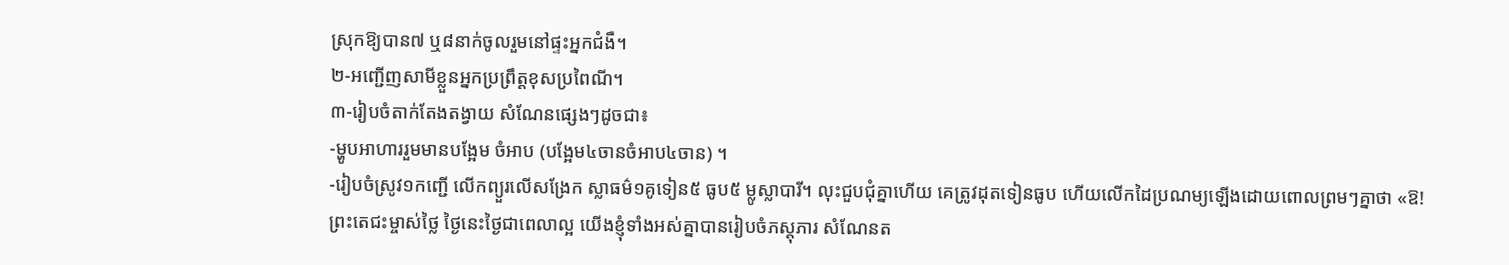ស្រុកឱ្យបាន៧ ឬ៨នាក់ចូលរួមនៅផ្ទះអ្នកជំងឺ។
២-អញ្ជើញសាមីខ្លួនអ្នកប្រព្រឹត្តខុសប្រពៃណី។
៣-រៀបចំតាក់តែងតង្វាយ សំណែនផ្សេងៗដូចជា៖
-ម្ហូបអាហាររួមមានបង្អែម ចំអាប (បង្អែម៤ចានចំអាប៤ចាន) ។
-រៀបចំស្រូវ១កញ្ជើ លើកព្យួរលើសង្រែក ស្លាធម៌១គូទៀន៥ ធូប៥ ម្លូស្លាបារី។ លុះជួបជុំគ្នាហើយ គេត្រូវដុតទៀនធូប ហើយលើកដៃប្រណម្យឡើងដោយពោលព្រមៗគ្នាថា «ឱ! ព្រះតេជះម្ចាស់ថ្លៃ ថ្ងៃនេះថ្ងៃជាពេលាល្អ យើងខ្ញុំទាំងអស់គ្នាបានរៀបចំភស្តុភារ សំណែនត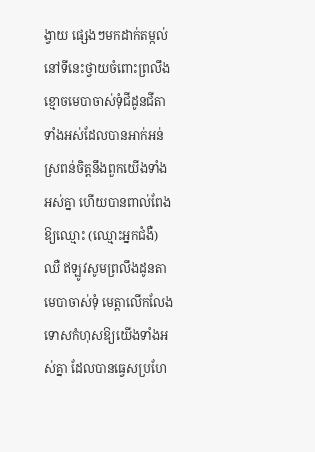ង្វាយ ផ្សេងៗមកដាក់តម្កល់នៅទីនេះថ្វាយចំពោះព្រលឹងខ្មោចមេបាចាស់ទុំជីដូនជីតាទាំងអស់ដែលបានអាក់អន់ស្រពន់ចិត្តនឹងពួកយើងទាំងអស់គ្នា ហើយបានពាល់ពែងឱ្យឈ្មោះ (ឈ្មោះអ្នកជំងឺ) ឈឺ ឥឡូវសូមព្រលឹងដូនតាមេបាចាស់ទុំ មេត្តាលើកលែងទោសកំហុសឱ្យយើងទាំងអស់គ្នា ដែលបានធ្វេសប្រហែ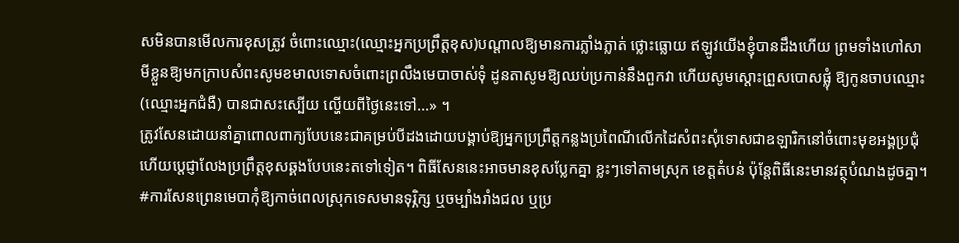សមិនបានមើលការខុសត្រូវ ចំពោះឈ្មោះ(ឈ្មោះអ្នកប្រព្រឹត្តខុស)បណ្តាលឱ្យមានការភ្លាំងភ្លាត់ ថ្លោះធ្លោយ ឥឡូវយើងខ្ញុំបានដឹងហើយ ព្រមទាំងហៅសាមីខ្លួនឱ្យមកក្រាបសំពះសូមខមាលទោសចំពោះព្រលឹងមេបាចាស់ទុំ ដូនតាសូមឱ្យឈប់ប្រកាន់នឹងពួកវា ហើយសូមស្តោះព្រួសបោសផ្លុំ ឱ្យកូនចាបឈ្មោះ (ឈ្មោះអ្នកជំងឺ) បានជាសះស្បើយ ល្ហើយពីថ្ងៃនេះទៅ...» ។
ត្រូវសែនដោយនាំគ្នាពោលពាក្យបែបនេះជាគម្រប់បីដងដោយបង្គាប់ឱ្យអ្នកប្រព្រឹត្តកន្លងប្រពៃណីលើកដៃសំពះសុំទោសជាឧឡារិកនៅចំពោះមុខអង្គប្រជុំ ហើយប្តេជ្ញាលែងប្រព្រឹត្តខុសឆ្គងបែបនេះតទៅទៀត។ ពិធីសែននេះអាចមានខុសប្លែកគ្នា ខ្លះៗទៅតាមស្រុក ខេត្តតំបន់ ប៉ុន្តែពិធីនេះមានវត្ថុបំណងដូចគ្នា។
#ការសែនព្រេនមេបាកុំឱ្យកាច់ពេលស្រុកទេសមានទុរ្ភិក្ស ឬចម្បាំងរាំងជល ឬប្រ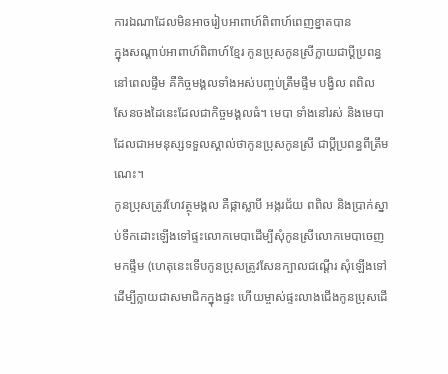ការឯណាដែលមិនអាចរៀបអាពាហ៍ពិពាហ៍ពេញខ្នាតបាន
ក្នុងសណ្ដាប់អាពាហ៍ពិពាហ៍ខ្មែរ កូនប្រុសកូនស្រីក្លាយជាប្ដីប្រពន្ធនៅពេលផ្ទឹម គឺកិច្ចមង្គលទាំងអស់បញ្ចប់ត្រឹមផ្ទឹម បង្វិល ពពិល សែនចងដៃនេះដែលជាកិច្ចមង្គលធំ។ មេបា ទាំងនៅរស់ និងមេបាដែលជាអមនុស្សទទួលស្គាល់ថាកូនប្រុសកូនស្រី ជាប្ដីប្រពន្ធពីត្រឹមណេះ។
កូនប្រុសត្រូវហែវត្ថុមង្គល គឺផ្កាស្លាបី អង្ករជ័យ ពពិល និងប្រាក់ស្នាប់ទឹកដោះឡើងទៅផ្ទះលោកមេបាដើម្បីសុំកូនស្រីលោកមេបាចេញមកផ្ទឹម (ហេតុនេះទើបកូនប្រុសត្រូវសែនក្បាលជណ្ដើរ សុំឡើងទៅដើម្បីក្លាយជាសមាជិកក្នុងផ្ទះ ហើយម្ចាស់ផ្ទះលាងជើងកូនប្រុសដើ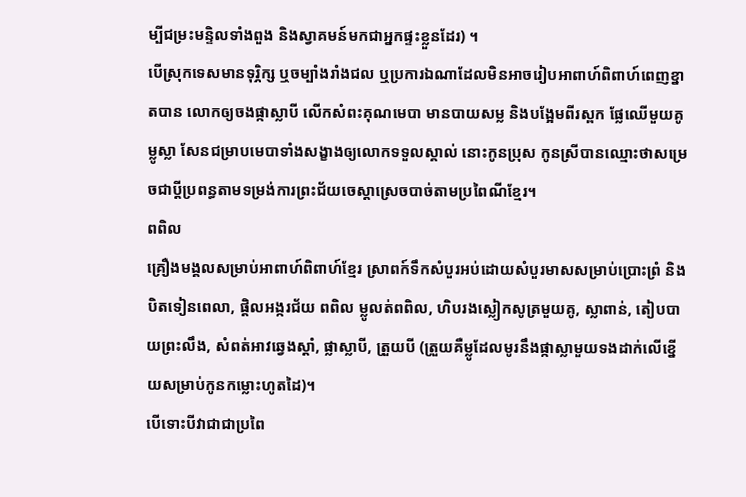ម្បីជម្រះមន្ទិលទាំងពួង និងស្វាគមន៍មកជាអ្នកផ្ទះខ្លួនដែរ) ។
បើស្រុកទេសមានទុរ្ភិក្ស ឬចម្បាំងរាំងជល ឬប្រការឯណាដែលមិនអាចរៀបអាពាហ៍ពិពាហ៍ពេញខ្នាតបាន លោកឲ្យចងផ្កាស្លាបី លើកសំពះគុណមេបា មានបាយសម្ល និងបង្អែមពីរស្ពក ផ្លែឈើមួយគូ ម្លូស្លា សែនជម្រាបមេបាទាំងសង្ខាងឲ្យលោកទទួលស្គាល់ នោះកូនប្រុស កូនស្រីបានឈ្មោះថាសម្រេចជាប្តីប្រពន្ធតាមទម្រង់ការព្រះជ័យចេស្ដាស្រេចបាច់តាមប្រពៃណីខ្មែរ។
ពពិល
គ្រឿងមង្គលសម្រាប់អាពាហ៍ពិពាហ៍ខ្មែរ ស្រាពក៍ទឹកសំបួរអប់ដោយសំបួរមាសសម្រាប់ប្រោះព្រំ និងបិតទៀនពេលា, ផ្តិលអង្ករជ័យ ពពិល ម្លូលត់ពពិល, ហិបរងស្លៀកសូត្រមួយគូ, ស្លាពាន់, តៀបបាយព្រះលឹង, សំពត់អាវឆ្វេងស្ដាំ, ផ្លាស្លាបី, ត្រួយបី (ត្រួយគឺម្លូដែលមូរនឹងផ្កាស្លាមួយទងដាក់លើខ្នើយសម្រាប់កូនកម្លោះហូតដៃ)។
បើទោះបីវាជាជាប្រពៃ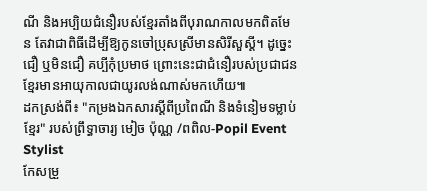ណី និងអប្បិយជំនឿរបស់ខ្មែរតាំងពីបុរាណកាលមកពិតមែន តែវាជាពិធីដើម្បីឱ្យកូនចៅប្រុសស្រីមានសិរីសួស្ដី។ ដូច្នេះ ជឿ ឬមិនជឿ គប្បីកុំប្រមាថ ព្រោះនេះជាជំនឿរបស់ប្រជាជនខ្មែរមានអាយុកាលជាយូរលង់ណាស់មកហើយ៕
ដកស្រង់ពី៖ "កម្រងឯកសារស្តីពីប្រពៃណី និងទំនៀមទម្លាប់ខ្មែរ" របស់ព្រឹទ្ធាចារ្យ មៀច ប៉ុណ្ណ /ពពិល-Popil Event Stylist
កែសម្រួ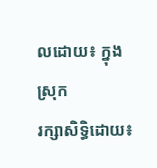លដោយ៖ ក្នុងស្រុក
រក្សាសិទ្ធិដោយ៖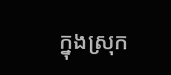ក្នុងស្រុក